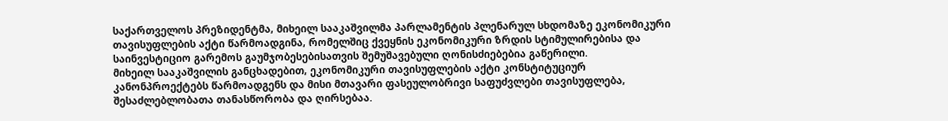საქართველოს პრეზიდენტმა, მიხეილ სააკაშვილმა პარლამენტის პლენარულ სხდომაზე ეკონომიკური თავისუფლების აქტი წარმოადგინა, რომელშიც ქვეყნის ეკონომიკური ზრდის სტიმულირებისა და საინვესტიციო გარემოს გაუმჯობესებისათვის შემუშავებული ღონისძიებებია გაწერილი.
მიხეილ სააკაშვილის განცხადებით, ეკონომიკური თავისუფლების აქტი კონსტიტუციურ კანონპროექტებს წარმოადგენს და მისი მთავარი ფასეულობრივი საფუძვლები თავისუფლება, შესაძლებლობათა თანასწორობა და ღირსებაა.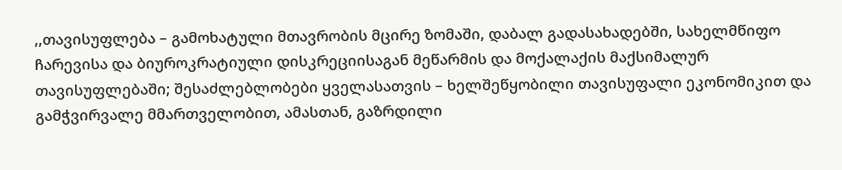,,თავისუფლება – გამოხატული მთავრობის მცირე ზომაში, დაბალ გადასახადებში, სახელმწიფო ჩარევისა და ბიუროკრატიული დისკრეციისაგან მეწარმის და მოქალაქის მაქსიმალურ თავისუფლებაში; შესაძლებლობები ყველასათვის – ხელშეწყობილი თავისუფალი ეკონომიკით და გამჭვირვალე მმართველობით, ამასთან, გაზრდილი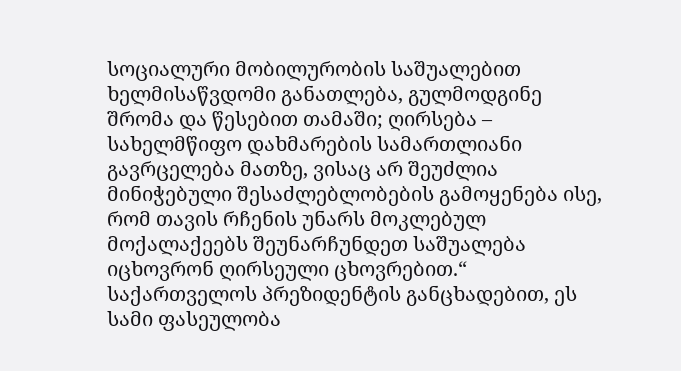სოციალური მობილურობის საშუალებით ხელმისაწვდომი განათლება, გულმოდგინე შრომა და წესებით თამაში; ღირსება – სახელმწიფო დახმარების სამართლიანი გავრცელება მათზე, ვისაც არ შეუძლია მინიჭებული შესაძლებლობების გამოყენება ისე, რომ თავის რჩენის უნარს მოკლებულ მოქალაქეებს შეუნარჩუნდეთ საშუალება იცხოვრონ ღირსეული ცხოვრებით.“
საქართველოს პრეზიდენტის განცხადებით, ეს სამი ფასეულობა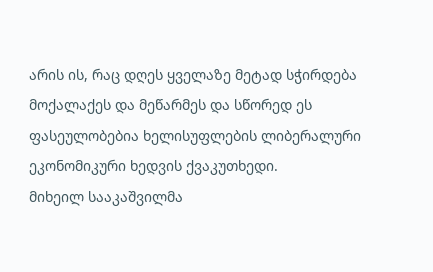არის ის, რაც დღეს ყველაზე მეტად სჭირდება მოქალაქეს და მეწარმეს და სწორედ ეს ფასეულობებია ხელისუფლების ლიბერალური ეკონომიკური ხედვის ქვაკუთხედი.
მიხეილ სააკაშვილმა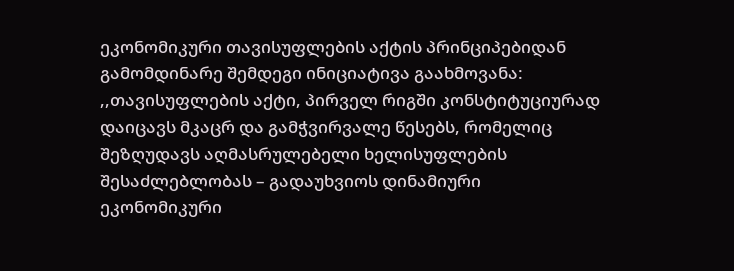ეკონომიკური თავისუფლების აქტის პრინციპებიდან გამომდინარე შემდეგი ინიციატივა გაახმოვანა: ,,თავისუფლების აქტი, პირველ რიგში კონსტიტუციურად დაიცავს მკაცრ და გამჭვირვალე წესებს, რომელიც შეზღუდავს აღმასრულებელი ხელისუფლების შესაძლებლობას – გადაუხვიოს დინამიური ეკონომიკური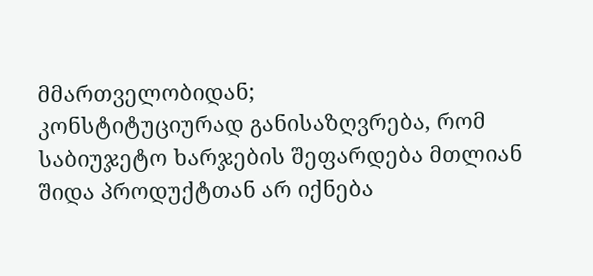მმართველობიდან;
კონსტიტუციურად განისაზღვრება, რომ საბიუჯეტო ხარჯების შეფარდება მთლიან შიდა პროდუქტთან არ იქნება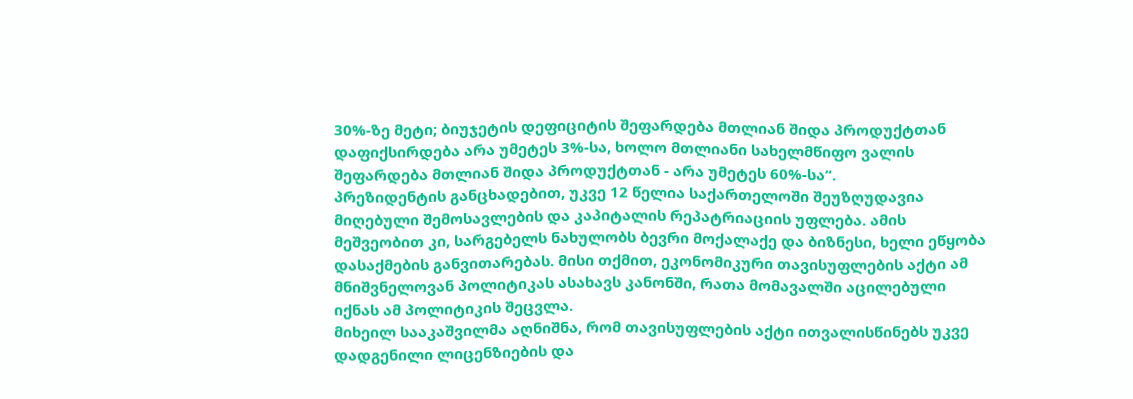30%-ზე მეტი; ბიუჯეტის დეფიციტის შეფარდება მთლიან შიდა პროდუქტთან დაფიქსირდება არა უმეტეს 3%-სა, ხოლო მთლიანი სახელმწიფო ვალის შეფარდება მთლიან შიდა პროდუქტთან - არა უმეტეს 60%-სა“.
პრეზიდენტის განცხადებით, უკვე 12 წელია საქართელოში შეუზღუდავია მიღებული შემოსავლების და კაპიტალის რეპატრიაციის უფლება. ამის მეშვეობით კი, სარგებელს ნახულობს ბევრი მოქალაქე და ბიზნესი, ხელი ეწყობა დასაქმების განვითარებას. მისი თქმით, ეკონომიკური თავისუფლების აქტი ამ მნიშვნელოვან პოლიტიკას ასახავს კანონში, რათა მომავალში აცილებული იქნას ამ პოლიტიკის შეცვლა.
მიხეილ სააკაშვილმა აღნიშნა, რომ თავისუფლების აქტი ითვალისწინებს უკვე დადგენილი ლიცენზიების და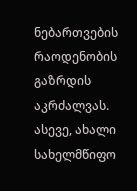ნებართვების რაოდენობის გაზრდის აკრძალვას.
ასევე, ახალი სახელმწიფო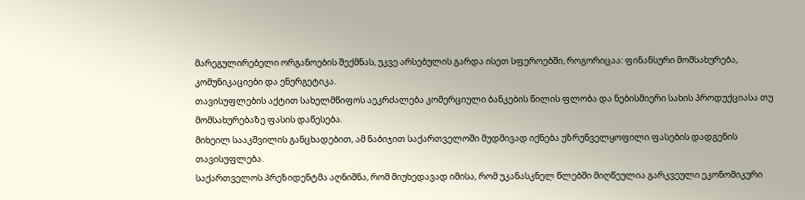მარეგულირებელი ორგანოების შექმნას, უკვე არსებულის გარდა ისეთ სფეროებში, როგორიცაა: ფინანსური მომსახურება, კომუნიკაციები და ენერგეტიკა.
თავისუფლების აქტით სახელმწიფოს აეკრძალება კომერციული ბანკების წილის ფლობა და ნებისმიერი სახის პროდუქციასა თუ მომსახურებაზე ფასის დაწესება.
მიხეილ სააკშვილის განცხადებით, ამ ნაბიჯით საქართველოში მუდმივად იქნება უზრუნველყოფილი ფასების დადგენის თავისუფლება.
საქართველოს პრეზიდენტმა აღნიშნა, რომ მიუხედავად იმისა, რომ უკანასკნელ წლებში მიღწეულია გარკვეული ეკონომიკური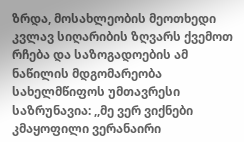ზრდა, მოსახლეობის მეოთხედი კვლავ სიღარიბის ზღვარს ქვემოთ რჩება და საზოგადოების ამ ნაწილის მდგომარეობა სახელმწიფოს უმთავრესი საზრუნავია: ,,მე ვერ ვიქნები კმაყოფილი ვერანაირი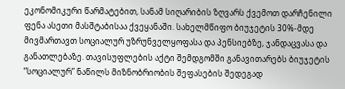ეკონომიკური წარმატებით, სანამ სიღარიბის ზღვარს ქვემოთ დარჩენილი ფენა ასეთი მასშტაბისაა ქვეყანაში. სახელმწიფო ბიუჯეტის 30%-მდე მივმართავთ სოციალურ უზრუნველყოფასა და პენსიებზე, ჯანდაცვასა და განათლებაზე. თავისუფლების აქტი შემდგომში განავითარებს ბიუჯეტის “სოციალურ” ნაწილს მიზნობრიობის შეფასების შედეგად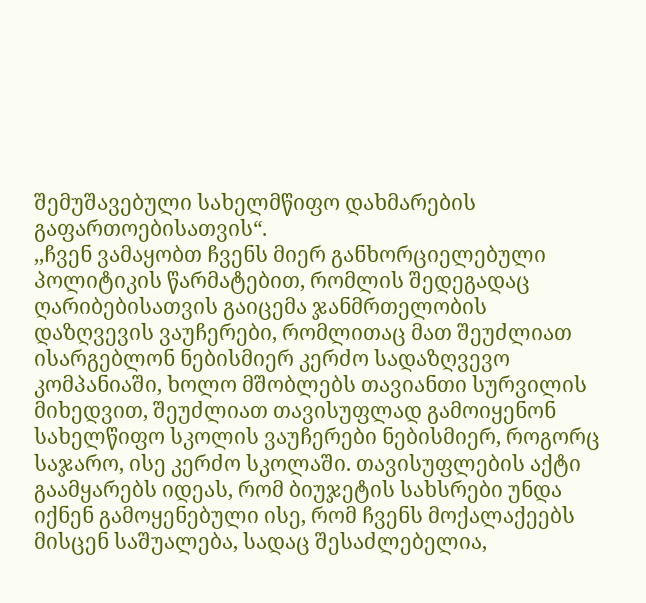შემუშავებული სახელმწიფო დახმარების გაფართოებისათვის“.
,,ჩვენ ვამაყობთ ჩვენს მიერ განხორციელებული პოლიტიკის წარმატებით, რომლის შედეგადაც ღარიბებისათვის გაიცემა ჯანმრთელობის დაზღვევის ვაუჩერები, რომლითაც მათ შეუძლიათ ისარგებლონ ნებისმიერ კერძო სადაზღვევო კომპანიაში, ხოლო მშობლებს თავიანთი სურვილის მიხედვით, შეუძლიათ თავისუფლად გამოიყენონ სახელწიფო სკოლის ვაუჩერები ნებისმიერ, როგორც საჯარო, ისე კერძო სკოლაში. თავისუფლების აქტი გაამყარებს იდეას, რომ ბიუჯეტის სახსრები უნდა იქნენ გამოყენებული ისე, რომ ჩვენს მოქალაქეებს მისცენ საშუალება, სადაც შესაძლებელია,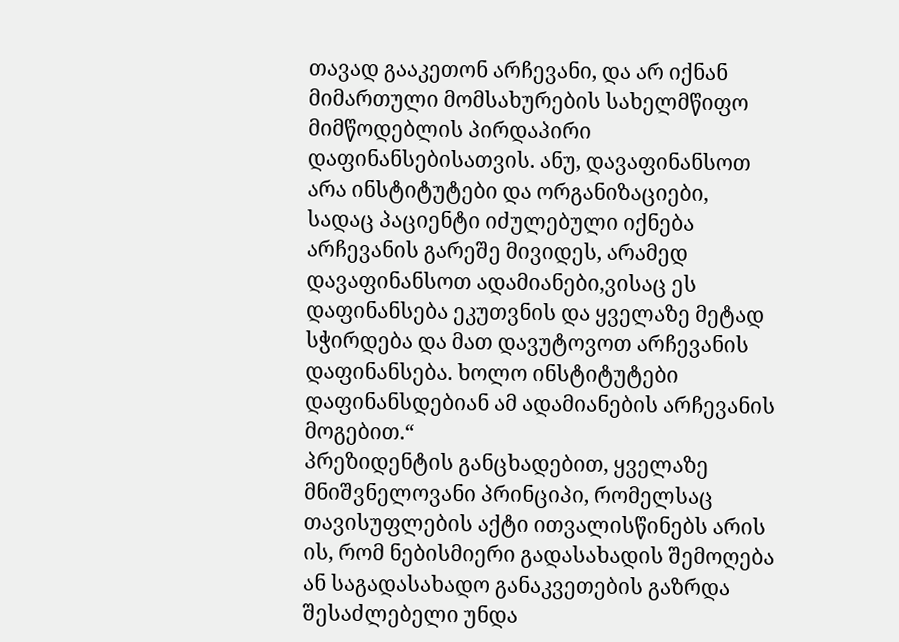თავად გააკეთონ არჩევანი, და არ იქნან მიმართული მომსახურების სახელმწიფო მიმწოდებლის პირდაპირი დაფინანსებისათვის. ანუ, დავაფინანსოთ არა ინსტიტუტები და ორგანიზაციები, სადაც პაციენტი იძულებული იქნება არჩევანის გარეშე მივიდეს, არამედ დავაფინანსოთ ადამიანები,ვისაც ეს დაფინანსება ეკუთვნის და ყველაზე მეტად სჭირდება და მათ დავუტოვოთ არჩევანის დაფინანსება. ხოლო ინსტიტუტები დაფინანსდებიან ამ ადამიანების არჩევანის მოგებით.“
პრეზიდენტის განცხადებით, ყველაზე მნიშვნელოვანი პრინციპი, რომელსაც თავისუფლების აქტი ითვალისწინებს არის ის, რომ ნებისმიერი გადასახადის შემოღება ან საგადასახადო განაკვეთების გაზრდა შესაძლებელი უნდა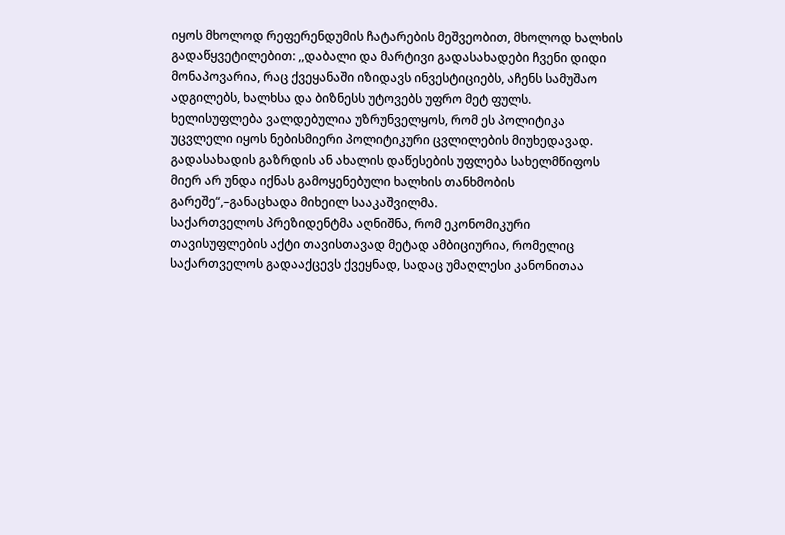იყოს მხოლოდ რეფერენდუმის ჩატარების მეშვეობით, მხოლოდ ხალხის გადაწყვეტილებით: ,,დაბალი და მარტივი გადასახადები ჩვენი დიდი მონაპოვარია, რაც ქვეყანაში იზიდავს ინვესტიციებს, აჩენს სამუშაო ადგილებს, ხალხსა და ბიზნესს უტოვებს უფრო მეტ ფულს. ხელისუფლება ვალდებულია უზრუნველყოს, რომ ეს პოლიტიკა უცვლელი იყოს ნებისმიერი პოლიტიკური ცვლილების მიუხედავად. გადასახადის გაზრდის ან ახალის დაწესების უფლება სახელმწიფოს მიერ არ უნდა იქნას გამოყენებული ხალხის თანხმობის გარეშე“,–განაცხადა მიხეილ სააკაშვილმა.
საქართველოს პრეზიდენტმა აღნიშნა, რომ ეკონომიკური თავისუფლების აქტი თავისთავად მეტად ამბიციურია, რომელიც საქართველოს გადააქცევს ქვეყნად, სადაც უმაღლესი კანონითაა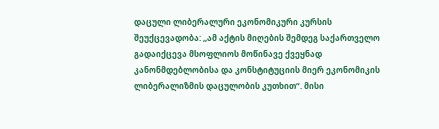დაცული ლიბერალური ეკონომიკური კურსის შეუქცევადობა: ,,ამ აქტის მიღების შემდეგ საქართველო გადაიქცევა მსოფლიოს მოწინავე ქვეყნად კანონმდებლობისა და კონსტიტუციის მიერ ეკონომიკის ლიბერალიზმის დაცულობის კუთხით“. მისი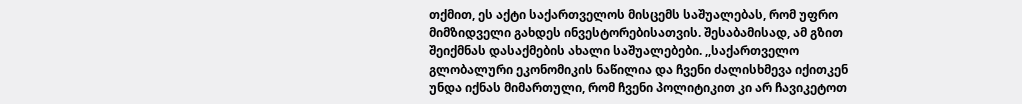თქმით, ეს აქტი საქართველოს მისცემს საშუალებას, რომ უფრო მიმზიდველი გახდეს ინვესტორებისათვის. შესაბამისად, ამ გზით შეიქმნას დასაქმების ახალი საშუალებები. ,,საქართველო გლობალური ეკონომიკის ნაწილია და ჩვენი ძალისხმევა იქითკენ უნდა იქნას მიმართული, რომ ჩვენი პოლიტიკით კი არ ჩავიკეტოთ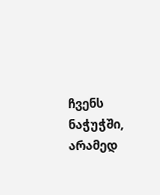ჩვენს ნაჭუჭში, არამედ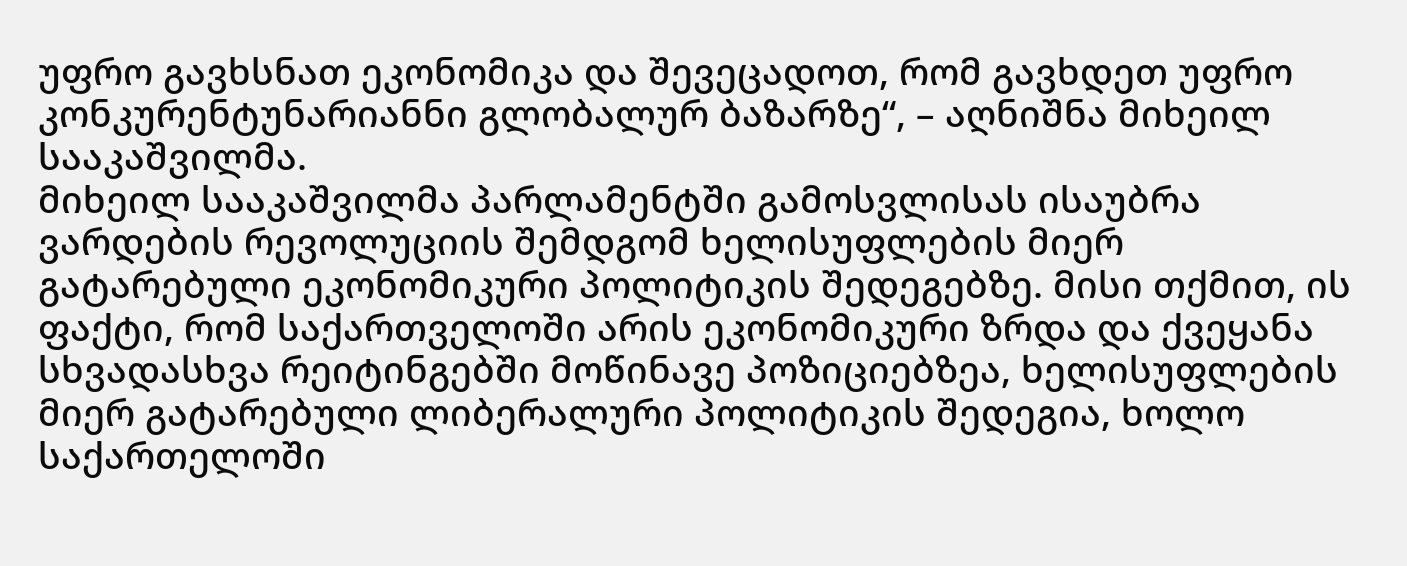უფრო გავხსნათ ეკონომიკა და შევეცადოთ, რომ გავხდეთ უფრო კონკურენტუნარიანნი გლობალურ ბაზარზე“, – აღნიშნა მიხეილ სააკაშვილმა.
მიხეილ სააკაშვილმა პარლამენტში გამოსვლისას ისაუბრა ვარდების რევოლუციის შემდგომ ხელისუფლების მიერ გატარებული ეკონომიკური პოლიტიკის შედეგებზე. მისი თქმით, ის ფაქტი, რომ საქართველოში არის ეკონომიკური ზრდა და ქვეყანა სხვადასხვა რეიტინგებში მოწინავე პოზიციებზეა, ხელისუფლების მიერ გატარებული ლიბერალური პოლიტიკის შედეგია, ხოლო საქართელოში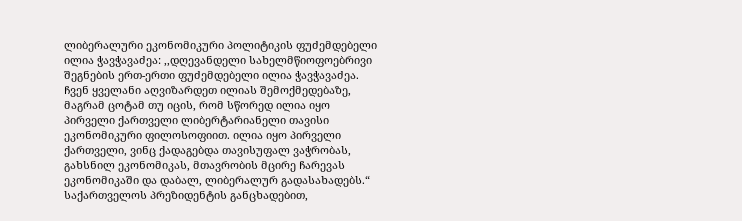ლიბერალური ეკონომიკური პოლიტიკის ფუძემდებელი ილია ჭავჭავაძეა: ,,დღევანდელი სახელმწიოფოებრივი შეგნების ერთ-ერთი ფუძემდებელი ილია ჭავჭავაძეა. ჩვენ ყველანი აღვიზარდეთ ილიას შემოქმედებაზე, მაგრამ ცოტამ თუ იცის, რომ სწორედ ილია იყო პირველი ქართველი ლიბერტარიანელი თავისი ეკონომიკური ფილოსოფიით. ილია იყო პირველი ქართველი, ვინც ქადაგებდა თავისუფალ ვაჭრობას, გახსნილ ეკონომიკას, მთავრობის მცირე ჩარევას ეკონომიკაში და დაბალ, ლიბერალურ გადასახადებს.“
საქართველოს პრეზიდენტის განცხადებით,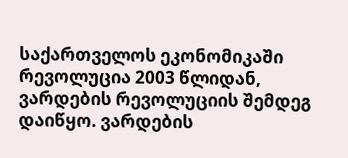საქართველოს ეკონომიკაში რევოლუცია 2003 წლიდან, ვარდების რევოლუციის შემდეგ დაიწყო. ვარდების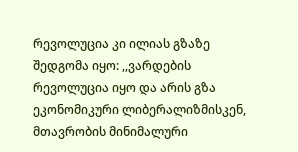რევოლუცია კი ილიას გზაზე შედგომა იყო: ,,ვარდების რევოლუცია იყო და არის გზა ეკონომიკური ლიბერალიზმისკენ, მთავრობის მინიმალური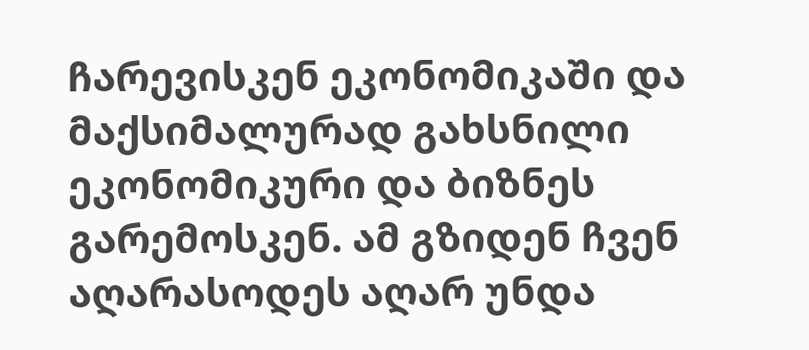ჩარევისკენ ეკონომიკაში და მაქსიმალურად გახსნილი ეკონომიკური და ბიზნეს გარემოსკენ. ამ გზიდენ ჩვენ აღარასოდეს აღარ უნდა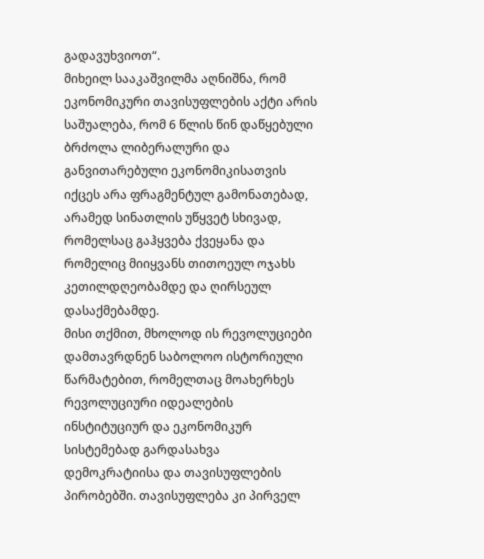გადავუხვიოთ“.
მიხეილ სააკაშვილმა აღნიშნა, რომ ეკონომიკური თავისუფლების აქტი არის საშუალება, რომ 6 წლის წინ დაწყებული ბრძოლა ლიბერალური და განვითარებული ეკონომიკისათვის იქცეს არა ფრაგმენტულ გამონათებად, არამედ სინათლის უწყვეტ სხივად, რომელსაც გაჰყვება ქვეყანა და რომელიც მიიყვანს თითოეულ ოჯახს კეთილდღეობამდე და ღირსეულ დასაქმებამდე.
მისი თქმით, მხოლოდ ის რევოლუციები დამთავრდნენ საბოლოო ისტორიული წარმატებით, რომელთაც მოახერხეს რევოლუციური იდეალების ინსტიტუციურ და ეკონომიკურ სისტემებად გარდასახვა დემოკრატიისა და თავისუფლების პირობებში. თავისუფლება კი პირველ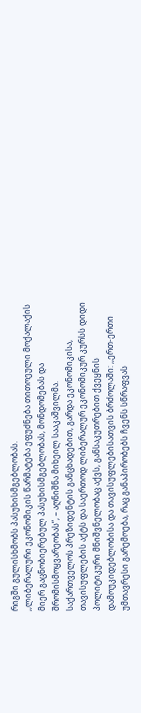რიგში გულისხმობს პასუხისმგებლობას.
,,ლიბერალური ეკონომიკის წარმატება ეფუძნება თითოეული მოქალაქის მიერ გაცნობიერებულ პასუხისმგებლობას, მონდომებას და შრომისმოყვარეობას“, – აღნიშნა მიხეილ სააკაშვილმა.
საქართველოს პრეზიდენტის განცხადებით, გარდა ეკონომიკისა, თავისუფლების აქტს და საერთოდ ლიბერალურ ეკონომიკურ კურსს დიდი პოლიტიკური მნიშვნელობაც აქვს, განსაკუთრებით ქვეყნის დამოუკიდებლობისა და თავისუფლებისათვის ბრძოლაში: ,,ერთ-ერთი უმთავრესი გარემოება, რაც განაპირობებს ჩვენს სწრაფვას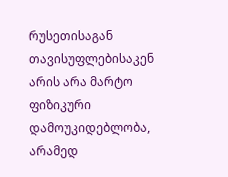რუსეთისაგან თავისუფლებისაკენ არის არა მარტო ფიზიკური დამოუკიდებლობა, არამედ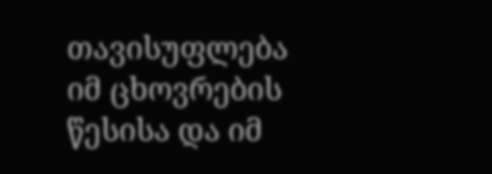თავისუფლება იმ ცხოვრების წესისა და იმ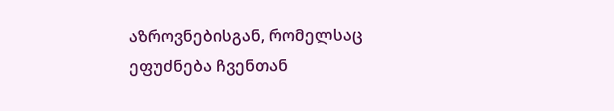აზროვნებისგან, რომელსაც ეფუძნება ჩვენთან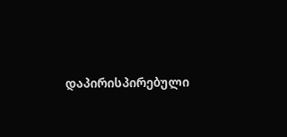დაპირისპირებული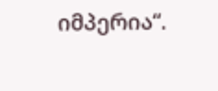იმპერია“.